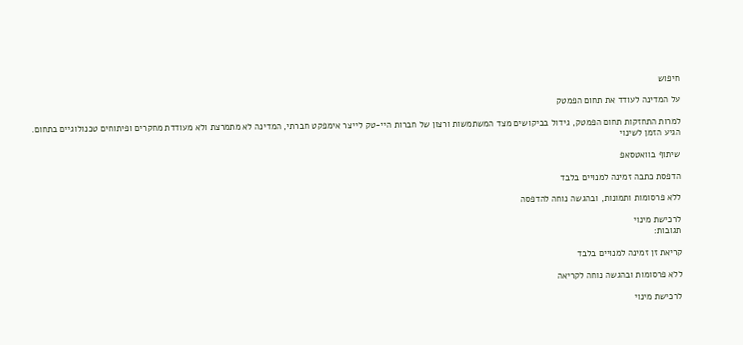חיפוש

על המדינה לעודד את תחום הפמטק

למרות התחזקות תחום הפמטק, גידול בביקושים מצד המשתמשות ורצון של חברות היי-טק לייצר אימפקט חברתי, המדינה לא מתמרצת ולא מעודדת מחקרים ופיתוחים טכנולוגיים בתחום. הגיע הזמן לשינוי

שיתוף בוואטסאפ

הדפסת כתבה זמינה למנויים בלבד

ללא פרסומות ותמונות, ובהגשה נוחה להדפסה

לרכישת מינוי
תגובות:

קריאת זן זמינה למנויים בלבד

ללא פרסומות ובהגשה נוחה לקריאה

לרכישת מינוי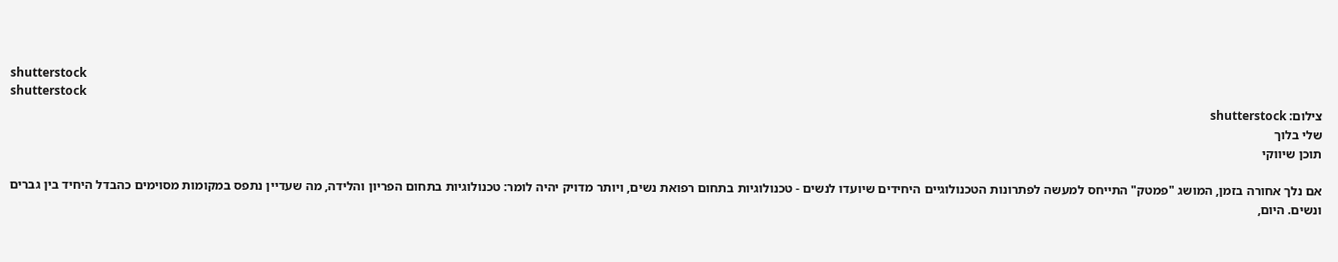shutterstock
shutterstock
צילום: shutterstock
שלי בלוך
תוכן שיווקי

אם נלך אחורה בזמן, המושג "פמטק" התייחס למעשה לפתרונות הטכנולוגיים היחידים שיועדו לנשים - טכנולוגיות בתחום רפואת נשים, ויותר מדויק יהיה לומר: טכנולוגיות בתחום הפריון והלידה, מה שעדיין נתפס במקומות מסוימים כהבדל היחיד בין גברים ונשים. היום,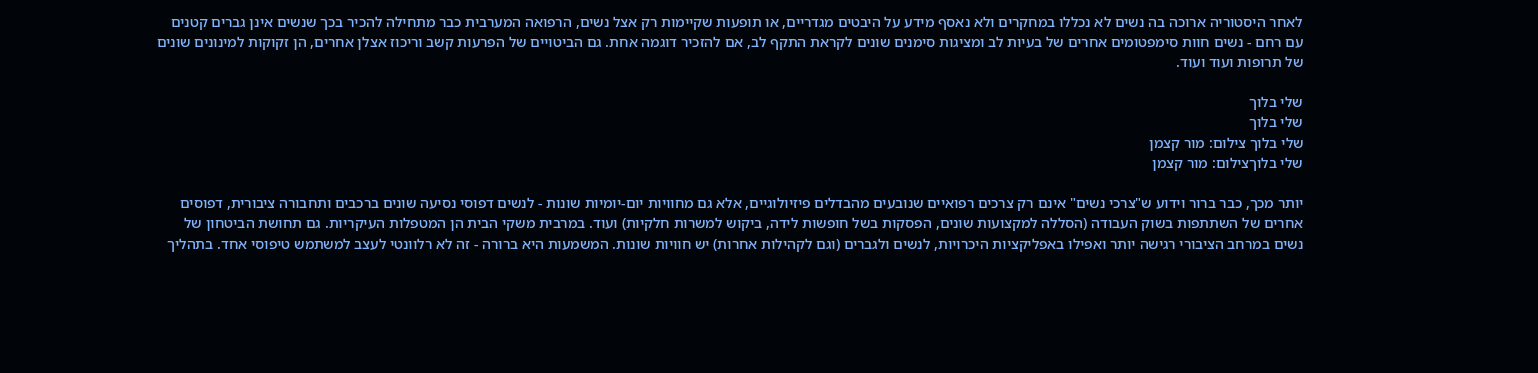לאחר היסטוריה ארוכה בה נשים לא נכללו במחקרים ולא נאסף מידע על היבטים מגדריים, או תופעות שקיימות רק אצל נשים, הרפואה המערבית כבר מתחילה להכיר בכך שנשים אינן גברים קטנים עם רחם - נשים חוות סימפטומים אחרים של בעיות לב ומציגות סימנים שונים לקראת התקף לב, אם להזכיר דוגמה אחת. גם הביטויים של הפרעות קשב וריכוז אצלן אחרים, הן זקוקות למינונים שונים של תרופות ועוד ועוד.

שלי בלוך
שלי בלוך
שלי בלוך צילום: מור קצמן
שלי בלוךצילום: מור קצמן

יותר מכך, כבר ברור וידוע ש"צרכי נשים" אינם רק צרכים רפואיים שנובעים מהבדלים פיזיולוגיים, אלא גם מחוויות יום-יומיות שונות - לנשים דפוסי נסיעה שונים ברכבים ותחבורה ציבורית, דפוסים אחרים של השתתפות בשוק העבודה (הסללה למקצועות שונים, הפסקות בשל חופשות לידה, ביקוש למשרות חלקיות) ועוד. במרבית משקי הבית הן המטפלות העיקריות. גם תחושת הביטחון של נשים במרחב הציבורי רגישה יותר ואפילו באפליקציות היכרויות, לנשים ולגברים (וגם לקהילות אחרות) יש חוויות שונות. המשמעות היא ברורה - זה לא רלוונטי לעצב למשתמש טיפוסי אחד. בתהליך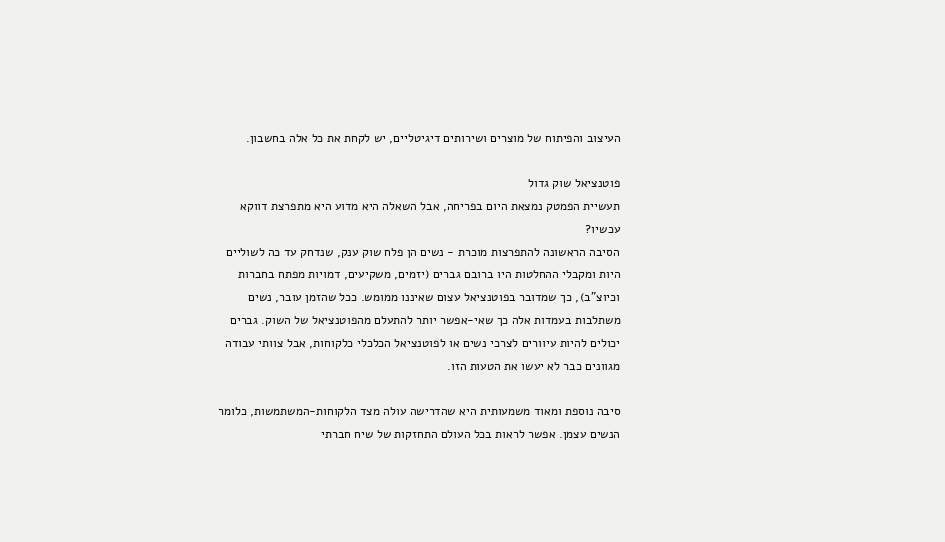העיצוב והפיתוח של מוצרים ושירותים דיגיטליים, יש לקחת את כל אלה בחשבון.

פוטנציאל שוק גדול
תעשיית הפמטק נמצאת היום בפריחה, אבל השאלה היא מדוע היא מתפרצת דווקא עכשיו?
הסיבה הראשונה להתפרצות מוכרת - נשים הן פלח שוק ענק, שנדחק עד כה לשוליים היות ומקבלי ההחלטות היו ברובם גברים (יזמים, משקיעים, דמויות מפתח בחברות וכיוצ"ב), כך שמדובר בפוטנציאל עצום שאיננו ממומש. ככל שהזמן עובר, נשים משתלבות בעמדות אלה כך שאי-אפשר יותר להתעלם מהפוטנציאל של השוק. גברים יכולים להיות עיוורים לצרכי נשים או לפוטנציאל הכלכלי כלקוחות, אבל צוותי עבודה מגוונים כבר לא יעשו את הטעות הזו.

סיבה נוספת ומאוד משמעותית היא שהדרישה עולה מצד הלקוחות-המשתמשות, כלומר הנשים עצמן. אפשר לראות בכל העולם התחזקות של שיח חברתי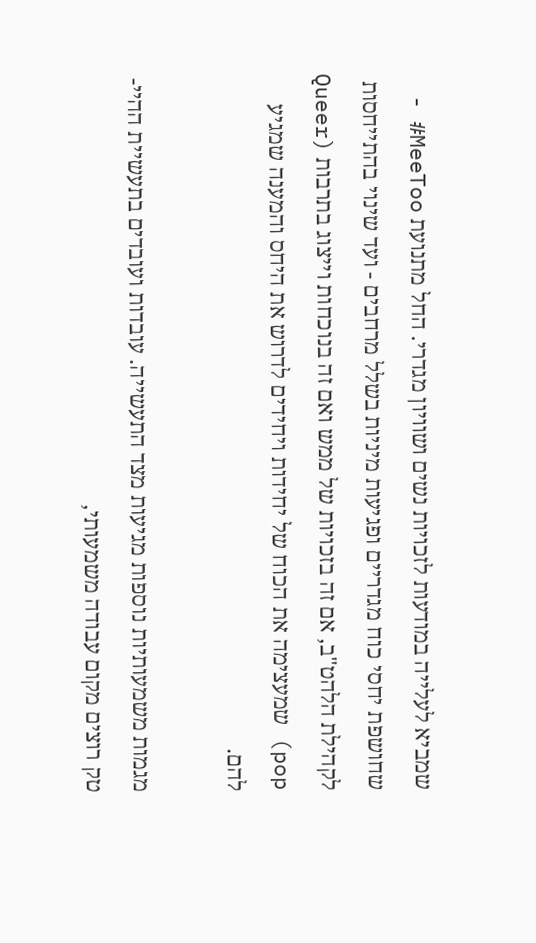שמביא לעלייה במודעות לזכויות נשים ושוויון מגדרי. החל מתנועת MeeToo# - שחושפת יחסי כוח מגדריים ופגיעות מיניות בשלל מרחבים - ועד שינוי בהתייחסות לקהילת הלהט"ב, אם זה בזכויות של ממש ואם זה בנוכחות וייצוג בתרבות (Queer pop) שמעצימה את הכוח של יחידות ויחידים לדרוש את היחס והמענה שמגיע להם.

מגמות משמעותיות נוספות מגיעות מצד התעשייה. עובדות ועובדים בתעשיית ההיי-טק רוצים מקום עבודה משמעותי,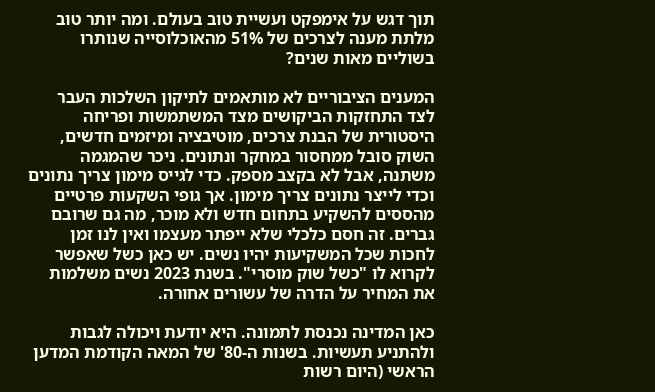תוך דגש על אימפקט ועשיית טוב בעולם. ומה יותר טוב מלתת מענה לצרכים של 51% מהאוכלוסייה שנותרו בשוליים מאות שנים?

המענים הציבוריים לא מותאמים לתיקון השלכות העבר
לצד התחזקות הביקושים מצד המשתמשות ופריחה היסטורית של הבנת צרכים, מוטיבציה ומיזמים חדשים, השוק סובל ממחסור במחקר ונתונים. ניכר שהמגמה משתנה, אבל לא בקצב מספק. כדי לגייס מימון צריך נתונים וכדי לייצר נתונים צריך מימון. אך גופי השקעות פרטיים מהססים להשקיע בתחום חדש ולא מוכר, מה גם שרובם גברים. זה חסם כלכלי שלא ייפתר מעצמו ואין לנו זמן לחכות שכל המשקיעות יהיו נשים. יש כאן כשל שאפשר לקרוא לו "כשל שוק מוסרי". בשנת 2023 נשים משלמות את המחיר על הדרה של עשורים אחורה.

כאן המדינה נכנסת לתמונה. היא יודעת ויכולה לגבות ולהתניע תעשיות. בשנות ה-80' של המאה הקודמת המדען הראשי (היום רשות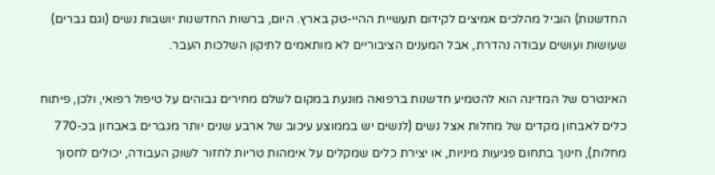החדשנות) הוביל מהלכים אמיצים לקידום תעשיית ההיי-טק בארץ. היום, ברשות החדשנות יושבות נשים (וגם גברים) שעושות ועושים עבודה נהדרת, אבל המענים הציבוריים לא מותאמים לתיקון השלכות העבר.

האינטרס של המדינה הוא להטמיע חדשנות ברפואה מונעת במקום לשלם מחירים גבוהים על טיפול רפואי, ולכן, פיתוח כלים לאבחון מקדים של מחלות אצל נשים (לנשים יש בממוצע עיכוב של ארבע שנים יותר מגברים באבחון בכ-770 מחלות), חינוך בתחום פגיעות מיניות, או יצירת כלים שמקלים על אימהות טריות לחזור לשוק העבודה, יכולים לחסוך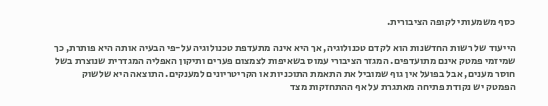כסף משמעותי לקופה הציבורית.

הייעוד של רשות החדשנות הוא לקדם טכנולוגיה, אך היא אינה מתעדפת טכנולוגיה על-פי הבעיה אותה היא פותרת, כך שמיזמי פמטק אינם מתועדפים. המגזר הציבורי עמוס בשאיפות לצמצום פערים ותיקון האפליה המגדרית שנוצרת בשל חוסר מענים, אבל בפועל אין גוף שמוביל את התאמת התוכניות או הקריטריונים למענקים. התוצאה היא שלשוק הפמטק יש נקודת פתיחה מאתגרת על אף ההתחזקות מצד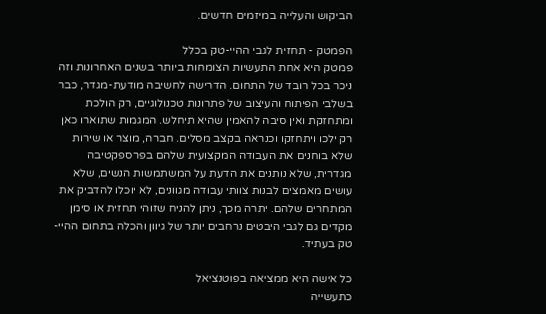הביקוש והעלייה במיזמים חדשים.

הפמטק - תחזית לגבי ההיי-טק בכלל
פמטק היא אחת התעשיות הצומחות ביותר בשנים האחרונות וזה ניכר בכל רובד של התחום. הדרישה לחשיבה מודעת-מגדר, כבר בשלבי הפיתוח והעיצוב של פתרונות טכנולוגיים, רק הולכת ומתחזקת ואין סיבה להאמין שהיא תיחלש. המגמות שתוארו כאן רק ילכו ויתחזקו וכנראה בקצב מסלים. חברה, מוצר או שירות שלא בוחנים את העבודה המקצועית שלהם בפרספקטיבה מגדרית, שלא נותנים את הדעת על המשתמשות הנשים, שלא עושים מאמצים לבנות צוותי עבודה מגוונים, לא יוכלו להדביק את המתחרים שלהם. יתרה מכך, ניתן להניח שזוהי תחזית או סימן מקדים גם לגבי היבטים נרחבים יותר של גיוון והכלה בתחום ההיי-טק בעתיד.

כל אישה היא ממציאה בפוטנציאל
כתעשייה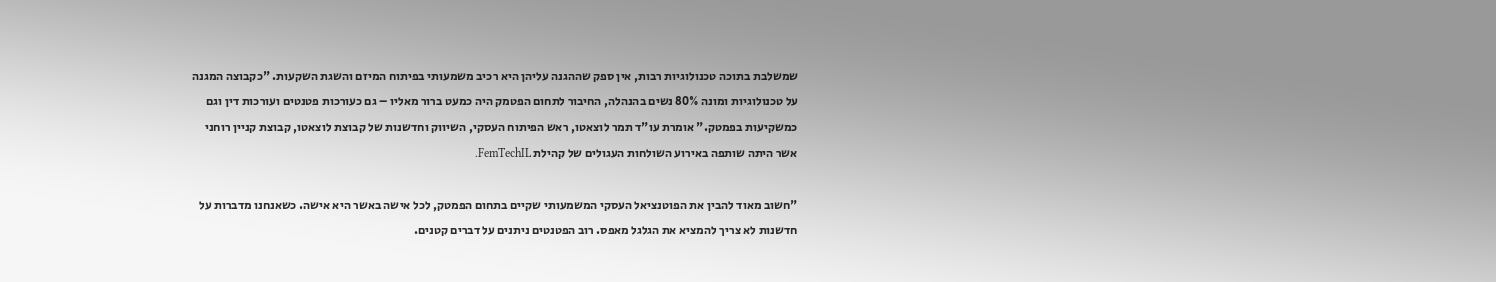שמשלבת בתוכה טכנולוגיות רבות, אין ספק שההגנה עליהן היא רכיב משמעותי בפיתוח המיזם והשגת השקעות. "כקבוצה המגנה על טכנולוגיות ומונה 80% נשים בהנהלה, החיבור לתחום הפטמק היה כמעט ברור מאליו – גם כעורכות פטנטים ועורכות דין וגם כמשקיעות בפמטק." אומרת עו"ד תמר לוצאטו, ראש הפיתוח העסקי, השיווק וחדשנות של קבוצת לוצאטו, קבוצת קניין רוחני אשר היתה שותפה באירוע השולחות העגולים של קהילת FemTechIL.

"חשוב מאוד להבין את הפוטנציאל העסקי המשמעותי שקיים בתחום הפמטק, לכל אישה באשר היא אישה. כשאנחנו מדברות על חדשנות לא צריך להמציא את הגלגל מאפס. רוב הפטנטים ניתנים על דברים קטנים.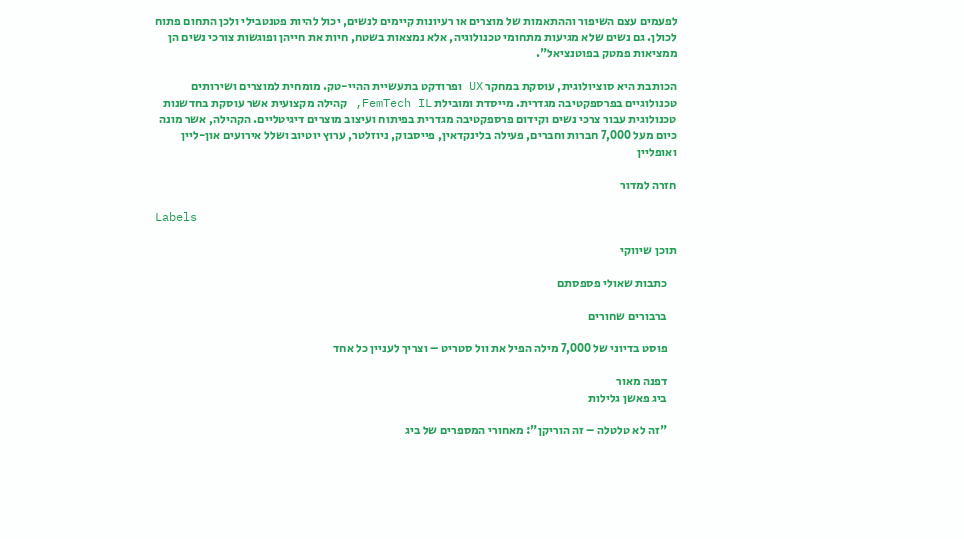לפעמים עצם השיפור וההתאמות של מוצרים או רעיונות קיימים לנשים, יכול להיות פטנטבילי ולכן התחום פתוח לכולן. גם נשים שלא מגיעות מתחומי טכנולוגיה, אלא נמצאות בשטח, חיות את חייהן ופוגשות צורכי נשים הן ממציאות פמטק בפוטנציאל".

הכותבת היא סוציולוגית, עוסקת במחקר UX ופרודקט בתעשיית ההיי-טק. מומחית למוצרים ושירותים טכנולוגיים בפרספקטיבה מגדרית. מייסדת ומובילת FemTech IL, קהילה מקצועית אשר עוסקת בחדשנות טכנולוגית עבור צרכי נשים וקידום פרספקטיבה מגדרית בפיתוח ועיצוב מוצרים דיגיטליים. הקהילה, אשר מונה כיום מעל 7,000 חברות וחברים, פעילה בלינקדאין, פייסבוק, ניוזלטר, ערוץ יוטיוב ושלל אירועים און-ליין ואופליין

חזרה למדור

Labels

תוכן שיווקי

    כתבות שאולי פספסתם

    ברבורים שחורים

    פוסט בדיוני של 7,000 מילה הפיל את וול סטריט – וצריך לעניין כל אחד

    דפנה מאור
    ביג פאשן גלילות

    "זה לא טלטלה – זה הוריקן": מאחורי המספרים של ביג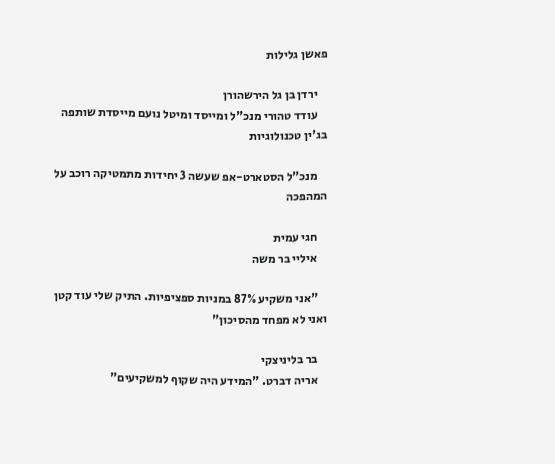פאשן גלילות

    ירדן בן גל הירשהורן
    עודד טהורי מנכ"ל ומייסד ומיטל נועם מייסדת שותפה בג'ין טכנולוגיות

    מנכ"ל הסטארט-אפ שעשה 3 יחידות מתמטיקה רוכב על המהפכה

    חגי עמית
    איליי בר משה

    "אני משקיע 87% במניות ספציפיות. התיק שלי עוד קטן ואני לא מפחד מהסיכון"

    בר בליניצקי
    אריה דברט. "המידע היה שקוף למשקיעים"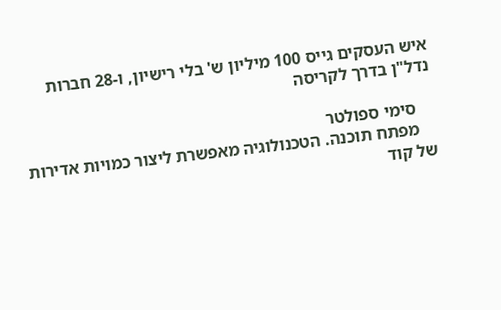איש העסקים גייס 100 מיליון ש' בלי רישיון, ו-28 חברות נדל"ן בדרך לקריסה

    סימי ספולטר
    מפתח תוכנה. הטכנולוגיה מאפשרת ליצור כמויות אדירות של קוד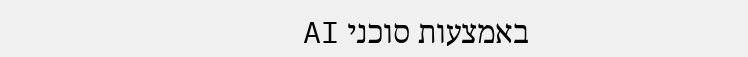באמצעות סוכני AI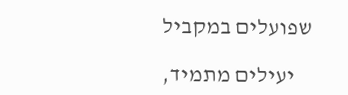שפועלים במקביל

    יעילים מתמיד,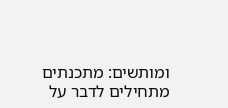ומותשים: מתכנתים מתחילים לדבר על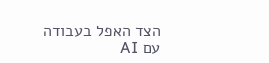הצד האפל בעבודה עם AI